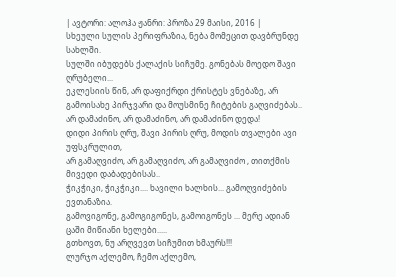| ავტორი: ალოჰა ჟანრი: პროზა 29 მაისი, 2016 |
სხეული სულის პერიფრაზია, ნება მომეცით დავბრუნდე სახლში.
სულში იბუდებს ქალაქის სიჩუმე. გონებას მოედო შავი ღრუბელი...
ეკლესიის წინ, არ დაფიქრდი ქრისტეს ვნებაზე, არ გამოისახე პირჯვარი და მოუსმინე ჩიტების გაღვიძებას..
არ დამაძინო, არ დამაძინო, არ დამაძინო დედა!
დიდი პირის ღრუ, შავი პირის ღრუ, მოდის თვალები ავი უფსკრულით,
არ გამაღვიძო, არ გამაღვიძო, არ გამაღვიძო , თითქმის მივედი დაბადებისას..
ჭიკჭიკი, ჭიკჭიკი.... ხავილი ხალხის... გამოღვიძების ევთანაზია.
გამოვიგონე, გამოგიგონეს, გამოიგონეს ... მერე ადიან ცაში მიწიანი ხელები.....
გთხოვთ, ნუ არღვევთ სიჩუმით ხმაურს!!!
ლურჯო აქლემო, ჩემო აქლემო,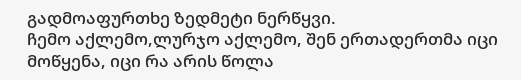გადმოაფურთხე ზედმეტი ნერწყვი.
ჩემო აქლემო,ლურჯო აქლემო, შენ ერთადერთმა იცი მოწყენა, იცი რა არის წოლა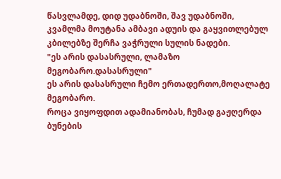წასვლამდე, დიდ უდაბნოში, შავ უდაბნოში,
კვამლმა მოუტანა ამბავი ადუის და გაყვითლებულ კბილებზე შერჩა ვაჭრული სულის ნადები.
"ეს არის დასასრული, ლამაზო მეგობარო.დასასრული"
ეს არის დასასრული ჩემო ერთადერთო,მოღალატე მეგობარო.
როცა ვიყოფდით ადამიანობას, ჩუმად გაჟღერდა ბუნების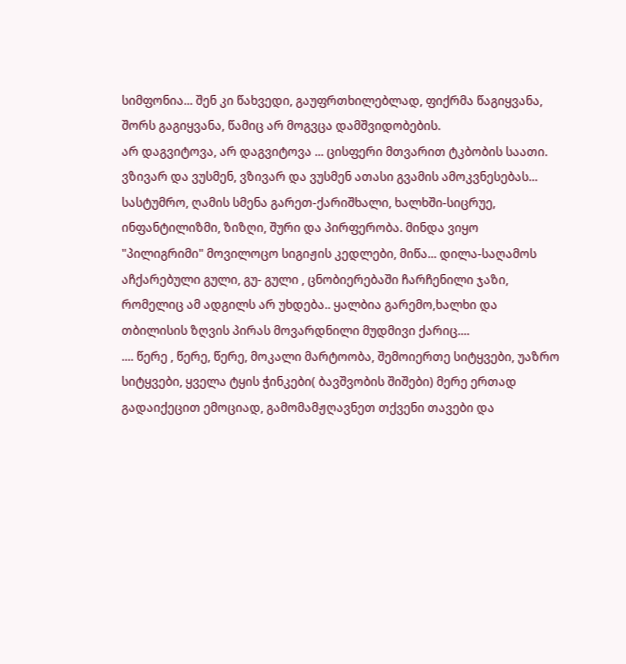სიმფონია... შენ კი წახვედი, გაუფრთხილებლად, ფიქრმა წაგიყვანა, შორს გაგიყვანა, წამიც არ მოგვცა დამშვიდობების.
არ დაგვიტოვა, არ დაგვიტოვა ... ცისფერი მთვარით ტკბობის საათი.
ვზივარ და ვუსმენ, ვზივარ და ვუსმენ ათასი გვამის ამოკვნესებას...
სასტუმრო, ღამის სმენა გარეთ-ქარიშხალი, ხალხში-სიცრუე, ინფანტილიზმი, ზიზღი, შური და პირფერობა. მინდა ვიყო "პილიგრიმი" მოვილოცო სიგიჟის კედლები, მიწა... დილა-საღამოს აჩქარებული გული, გუ- გული , ცნობიერებაში ჩარჩენილი ჯაზი, რომელიც ამ ადგილს არ უხდება.. ყალბია გარემო,ხალხი და თბილისის ზღვის პირას მოვარდნილი მუდმივი ქარიც....
.... წერე , წერე, წერე, მოკალი მარტოობა, შემოიერთე სიტყვები, უაზრო სიტყვები, ყველა ტყის ჭინკები( ბავშვობის შიშები) მერე ერთად გადაიქეცით ემოციად, გამომამჟღავნეთ თქვენი თავები და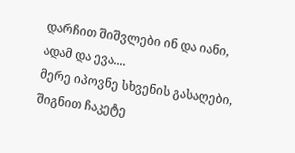დარჩით შიშვლები ინ და იანი, ადამ და ევა....
მერე იპოვნე სხვენის გასაღები, შიგნით ჩაკეტე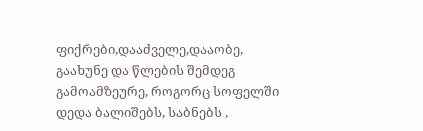ფიქრები,დააძველე,დააობე, გაახუნე და წლების შემდეგ გამოამზეურე, როგორც სოფელში დედა ბალიშებს, საბნებს ,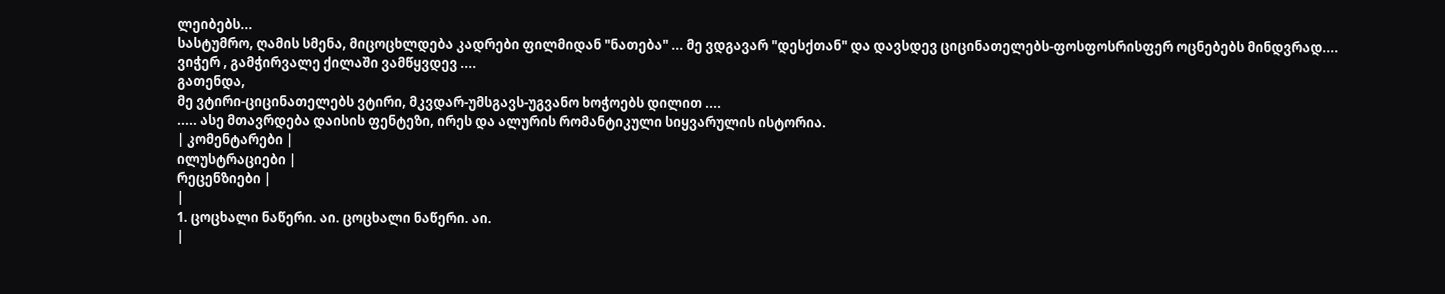ლეიბებს...
სასტუმრო, ღამის სმენა, მიცოცხლდება კადრები ფილმიდან "ნათება" ... მე ვდგავარ "დესქთან" და დავსდევ ციცინათელებს-ფოსფოსრისფერ ოცნებებს მინდვრად.... ვიჭერ , გამჭირვალე ქილაში ვამწყვდევ ....
გათენდა,
მე ვტირი-ციცინათელებს ვტირი, მკვდარ-უმსგავს-უგვანო ხოჭოებს დილით ....
..... ასე მთავრდება დაისის ფენტეზი, ირეს და ალურის რომანტიკული სიყვარულის ისტორია.
| კომენტარები |
ილუსტრაციები |
რეცენზიები |
|
1. ცოცხალი ნაწერი. აი. ცოცხალი ნაწერი. აი.
|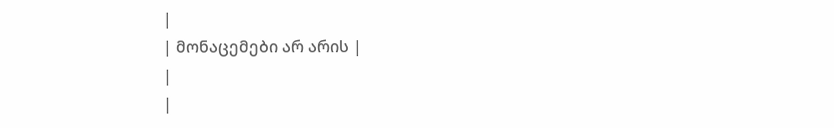|
| მონაცემები არ არის |
|
|